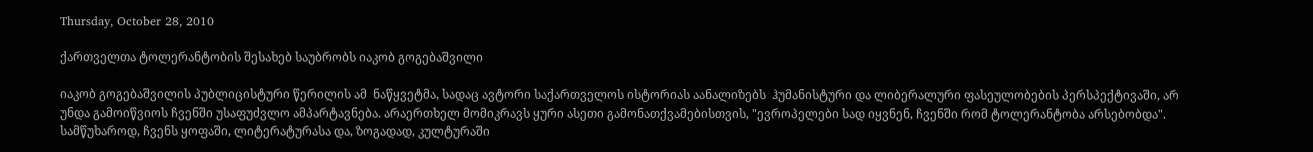Thursday, October 28, 2010

ქართველთა ტოლერანტობის შესახებ საუბრობს იაკობ გოგებაშვილი

იაკობ გოგებაშვილის პუბლიცისტური წერილის ამ  ნაწყვეტმა, სადაც ავტორი საქართველოს ისტორიას აანალიზებს  ჰუმანისტური და ლიბერალური ფასეულობების პერსპექტივაში, არ უნდა გამოიწვიოს ჩვენში უსაფუძვლო ამპარტავნება. არაერთხელ მომიკრავს ყური ასეთი გამონათქვამებისთვის, "ევროპელები სად იყვნენ, ჩვენში რომ ტოლერანტობა არსებობდა". სამწუხაროდ, ჩვენს ყოფაში, ლიტერატურასა და, ზოგადად, კულტურაში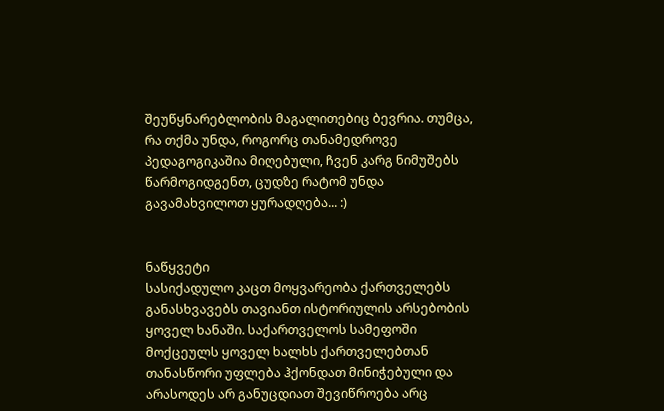შეუწყნარებლობის მაგალითებიც ბევრია. თუმცა, რა თქმა უნდა, როგორც თანამედროვე პედაგოგიკაშია მიღებული, ჩვენ კარგ ნიმუშებს წარმოგიდგენთ, ცუდზე რატომ უნდა  გავამახვილოთ ყურადღება... :)


ნაწყვეტი
სასიქადულო კაცთ მოყვარეობა ქართველებს განასხვავებს თავიანთ ისტორიულის არსებობის ყოველ ხანაში. საქართველოს სამეფოში მოქცეულს ყოველ ხალხს ქართველებთან თანასწორი უფლება ჰქონდათ მინიჭებული და არასოდეს არ განუცდიათ შევიწროება არც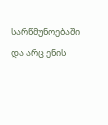სარწმუნოებაში და არც ენის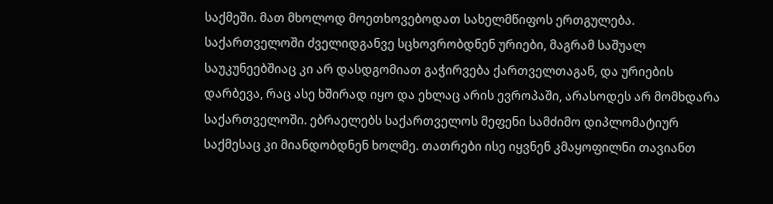საქმეში. მათ მხოლოდ მოეთხოვებოდათ სახელმწიფოს ერთგულება. საქართველოში ძველიდგანვე სცხოვრობდნენ ურიები, მაგრამ საშუალ საუკუნეებშიაც კი არ დასდგომიათ გაჭირვება ქართველთაგან, და ურიების დარბევა, რაც ასე ხშირად იყო და ეხლაც არის ევროპაში, არასოდეს არ მომხდარა საქართველოში. ებრაელებს საქართველოს მეფენი სამძიმო დიპლომატიურ საქმესაც კი მიანდობდნენ ხოლმე. თათრები ისე იყვნენ კმაყოფილნი თავიანთ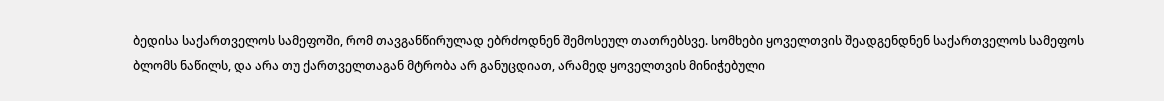ბედისა საქართველოს სამეფოში, რომ თავგანწირულად ებრძოდნენ შემოსეულ თათრებსვე. სომხები ყოველთვის შეადგენდნენ საქართველოს სამეფოს ბლომს ნაწილს, და არა თუ ქართველთაგან მტრობა არ განუცდიათ, არამედ ყოველთვის მინიჭებული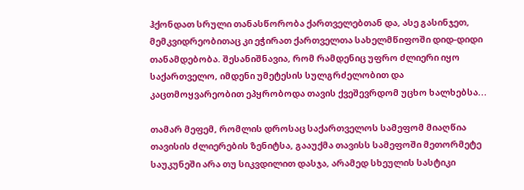ჰქონდათ სრული თანასწორობა ქართველებთან და, ასე გასინჯეთ, მემკვიდრეობითაც კი ეჭირათ ქართველთა სახელმწიფოში დიდ-დიდი თანამდებობა. შესანიშნავია, რომ რამდენიც უფრო ძლიერი იყო საქართველო, იმდენი უმეტესის სულგრძელობით და კაცთმოყვარეობით ეპყრობოდა თავის ქვეშევრდომ უცხო ხალხებსა...

თამარ მეფემ, რომლის დროსაც საქართველოს სამეფომ მიაღწია თავისის ძლიერების ზენიტსა, გააუქმა თავისს სამეფოში მეთორმეტე საუკუნეში არა თუ სიკვდილით დასჯა, არამედ სხეულის სასტიკი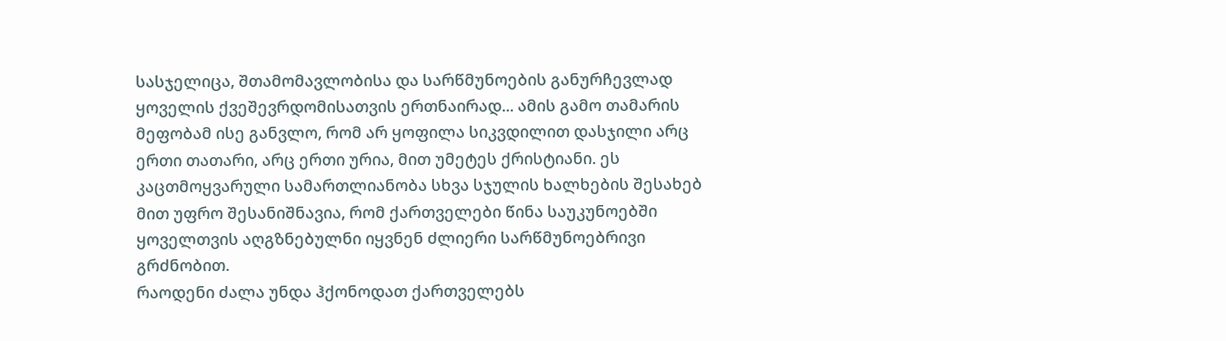სასჯელიცა, შთამომავლობისა და სარწმუნოების განურჩევლად ყოველის ქვეშევრდომისათვის ერთნაირად... ამის გამო თამარის მეფობამ ისე განვლო, რომ არ ყოფილა სიკვდილით დასჯილი არც ერთი თათარი, არც ერთი ურია, მით უმეტეს ქრისტიანი. ეს კაცთმოყვარული სამართლიანობა სხვა სჯულის ხალხების შესახებ მით უფრო შესანიშნავია, რომ ქართველები წინა საუკუნოებში ყოველთვის აღგზნებულნი იყვნენ ძლიერი სარწმუნოებრივი გრძნობით.
რაოდენი ძალა უნდა ჰქონოდათ ქართველებს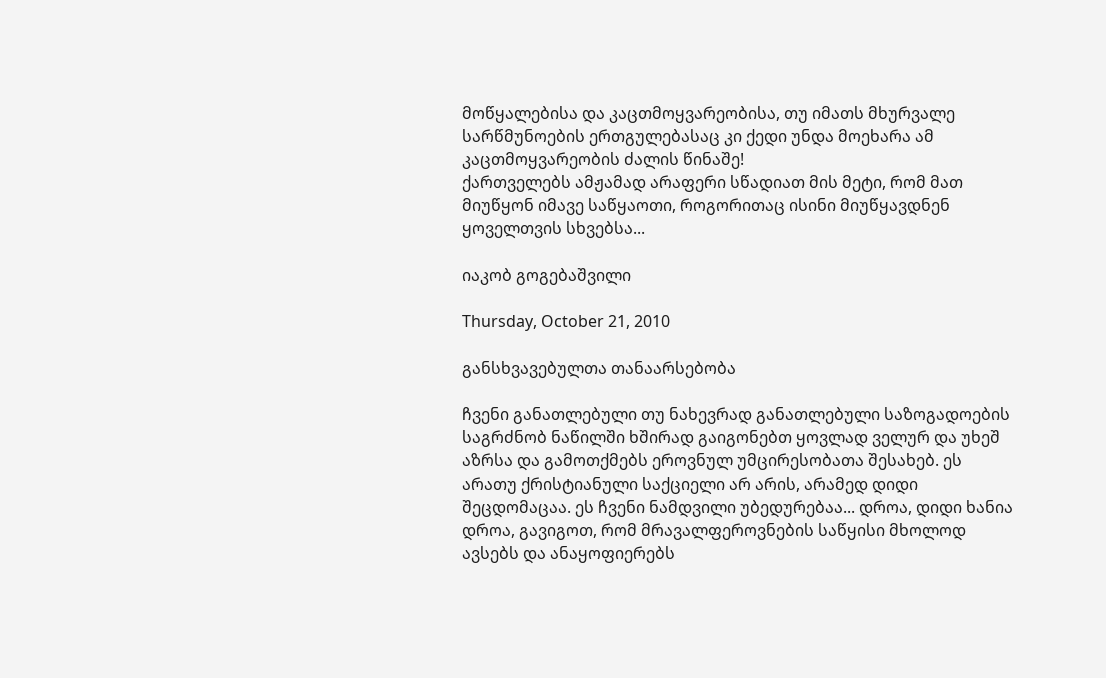მოწყალებისა და კაცთმოყვარეობისა, თუ იმათს მხურვალე სარწმუნოების ერთგულებასაც კი ქედი უნდა მოეხარა ამ კაცთმოყვარეობის ძალის წინაშე!
ქართველებს ამჟამად არაფერი სწადიათ მის მეტი, რომ მათ მიუწყონ იმავე საწყაოთი, როგორითაც ისინი მიუწყავდნენ ყოველთვის სხვებსა...

იაკობ გოგებაშვილი

Thursday, October 21, 2010

განსხვავებულთა თანაარსებობა

ჩვენი განათლებული თუ ნახევრად განათლებული საზოგადოების საგრძნობ ნაწილში ხშირად გაიგონებთ ყოვლად ველურ და უხეშ აზრსა და გამოთქმებს ეროვნულ უმცირესობათა შესახებ. ეს არათუ ქრისტიანული საქციელი არ არის, არამედ დიდი შეცდომაცაა. ეს ჩვენი ნამდვილი უბედურებაა... დროა, დიდი ხანია დროა, გავიგოთ, რომ მრავალფეროვნების საწყისი მხოლოდ ავსებს და ანაყოფიერებს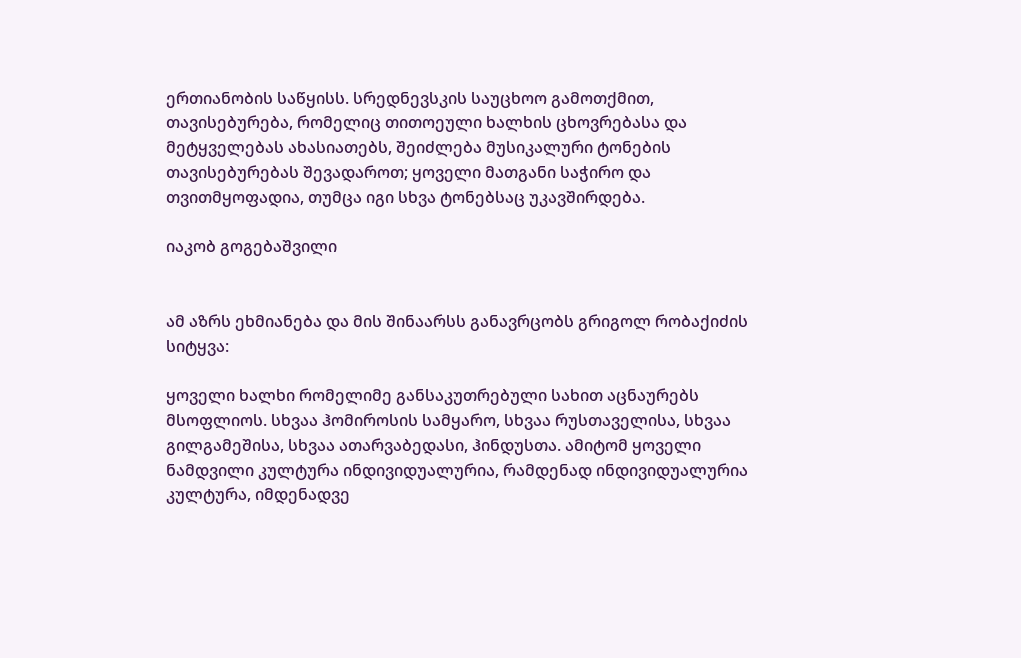ერთიანობის საწყისს. სრედნევსკის საუცხოო გამოთქმით, თავისებურება, რომელიც თითოეული ხალხის ცხოვრებასა და მეტყველებას ახასიათებს, შეიძლება მუსიკალური ტონების თავისებურებას შევადაროთ; ყოველი მათგანი საჭირო და თვითმყოფადია, თუმცა იგი სხვა ტონებსაც უკავშირდება.

იაკობ გოგებაშვილი


ამ აზრს ეხმიანება და მის შინაარსს განავრცობს გრიგოლ რობაქიძის სიტყვა:

ყოველი ხალხი რომელიმე განსაკუთრებული სახით აცნაურებს მსოფლიოს. სხვაა ჰომიროსის სამყარო, სხვაა რუსთაველისა, სხვაა გილგამეშისა, სხვაა ათარვაბედასი, ჰინდუსთა. ამიტომ ყოველი ნამდვილი კულტურა ინდივიდუალურია, რამდენად ინდივიდუალურია კულტურა, იმდენადვე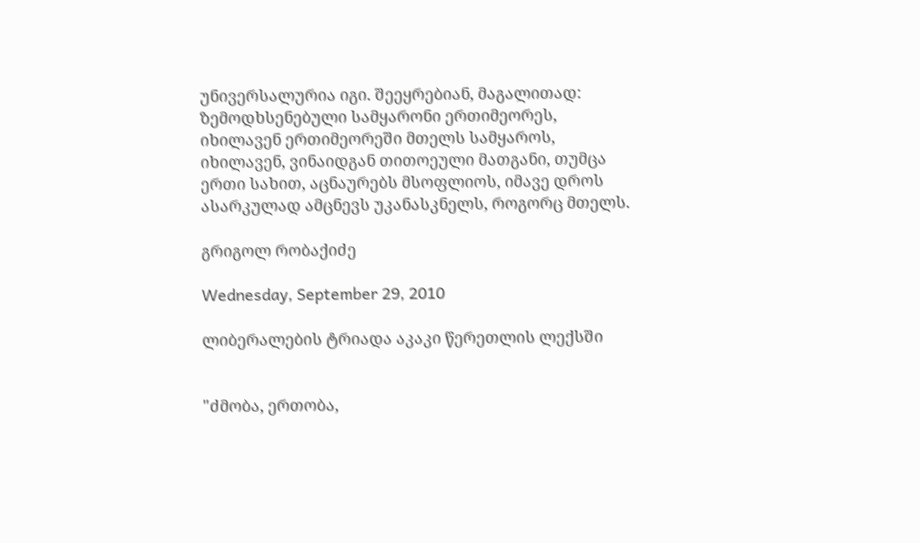უნივერსალურია იგი. შეეყრებიან, მაგალითად: ზემოდხსენებული სამყარონი ერთიმეორეს, იხილავენ ერთიმეორეში მთელს სამყაროს, იხილავენ, ვინაიდგან თითოეული მათგანი, თუმცა ერთი სახით, აცნაურებს მსოფლიოს, იმავე დროს ასარკულად ამცნევს უკანასკნელს, როგორც მთელს.

გრიგოლ რობაქიძე

Wednesday, September 29, 2010

ლიბერალების ტრიადა აკაკი წერეთლის ლექსში


"ძმობა, ერთობა,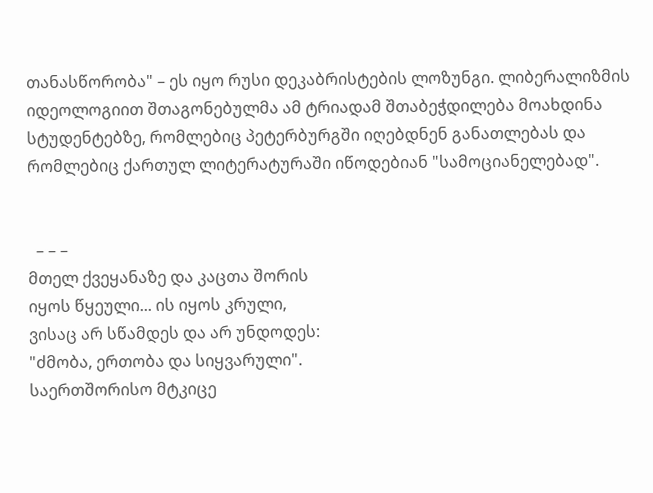თანასწორობა" – ეს იყო რუსი დეკაბრისტების ლოზუნგი. ლიბერალიზმის იდეოლოგიით შთაგონებულმა ამ ტრიადამ შთაბეჭდილება მოახდინა სტუდენტებზე, რომლებიც პეტერბურგში იღებდნენ განათლებას და რომლებიც ქართულ ლიტერატურაში იწოდებიან "სამოციანელებად".


  – – –
მთელ ქვეყანაზე და კაცთა შორის
იყოს წყეული... ის იყოს კრული,
ვისაც არ სწამდეს და არ უნდოდეს:
"ძმობა, ერთობა და სიყვარული".
საერთშორისო მტკიცე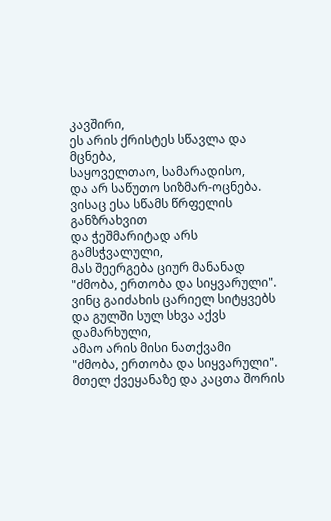კავშირი,
ეს არის ქრისტეს სწავლა და მცნება,
საყოველთაო, სამარადისო,
და არ საწუთო სიზმარ-ოცნება.
ვისაც ესა სწამს წრფელის განზრახვით
და ჭეშმარიტად არს გამსჭვალული,
მას შეერგება ციურ მანანად
"ძმობა, ერთობა და სიყვარული".
ვინც გაიძახის ცარიელ სიტყვებს
და გულში სულ სხვა აქვს დამარხული,
ამაო არის მისი ნათქვამი
"ძმობა, ერთობა და სიყვარული".
მთელ ქვეყანაზე და კაცთა შორის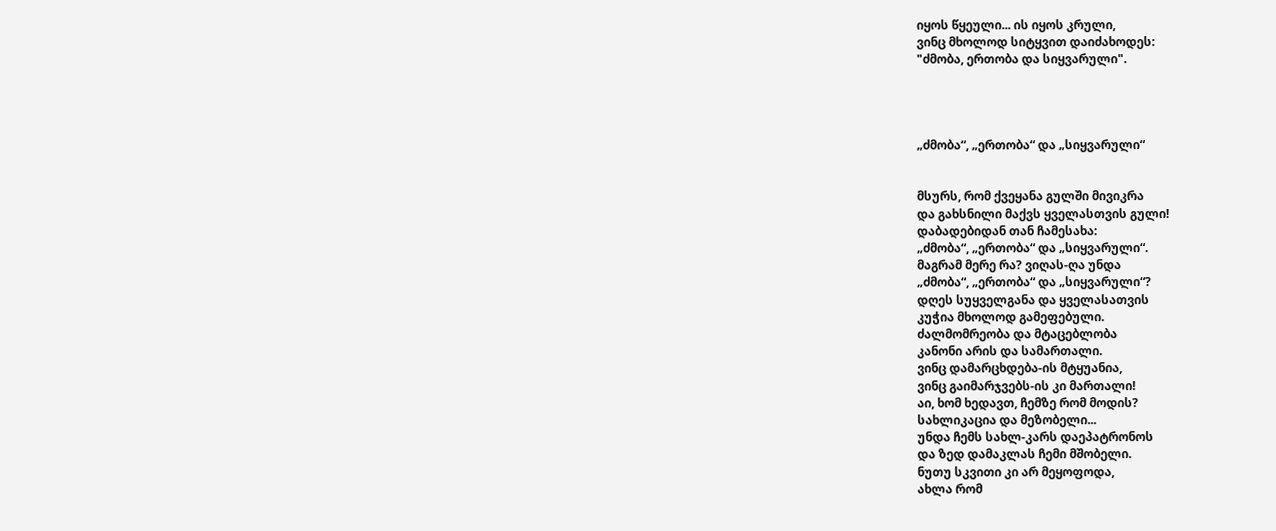იყოს წყეული... ის იყოს კრული,
ვინც მხოლოდ სიტყვით დაიძახოდეს:
"ძმობა, ერთობა და სიყვარული".




„ძმობა“, „ერთობა“ და „სიყვარული“


მსურს, რომ ქვეყანა გულში მივიკრა
და გახსნილი მაქვს ყველასთვის გული!
დაბადებიდან თან ჩამესახა:
„ძმობა“, „ერთობა“ და „სიყვარული“.
მაგრამ მერე რა? ვიღას-ღა უნდა
„ძმობა“, „ერთობა“ და „სიყვარული“?
დღეს სუყველგანა და ყველასათვის
კუჭია მხოლოდ გამეფებული.
ძალმომრეობა და მტაცებლობა
კანონი არის და სამართალი.
ვინც დამარცხდება-ის მტყუანია,
ვინც გაიმარჯვებს-ის კი მართალი!
აი, ხომ ხედავთ, ჩემზე რომ მოდის?
სახლიკაცია და მეზობელი...
უნდა ჩემს სახლ-კარს დაეპატრონოს
და ზედ დამაკლას ჩემი მშობელი.
ნუთუ სკვითი კი არ მეყოფოდა,
ახლა რომ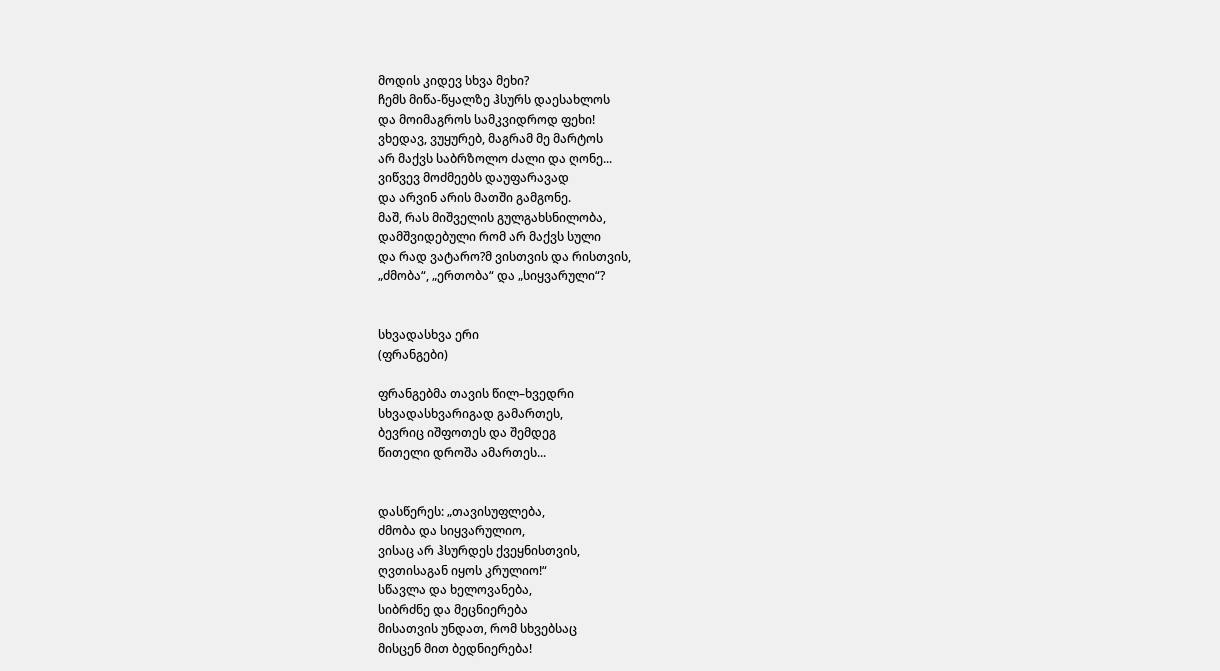მოდის კიდევ სხვა მეხი?
ჩემს მიწა-წყალზე ჰსურს დაესახლოს
და მოიმაგროს სამკვიდროდ ფეხი!
ვხედავ, ვუყურებ, მაგრამ მე მარტოს
არ მაქვს საბრზოლო ძალი და ღონე...
ვიწვევ მოძმეებს დაუფარავად
და არვინ არის მათში გამგონე.
მაშ, რას მიშველის გულგახსნილობა,
დამშვიდებული რომ არ მაქვს სული
და რად ვატარო?მ ვისთვის და რისთვის,
„ძმობა“, „ერთობა“ და „სიყვარული“?


სხვადასხვა ერი
(ფრანგები)

ფრანგებმა თავის წილ–ხვედრი
სხვადასხვარიგად გამართეს,
ბევრიც იშფოთეს და შემდეგ
წითელი დროშა ამართეს...


დასწერეს: „თავისუფლება,
ძმობა და სიყვარულიო,
ვისაც არ ჰსურდეს ქვეყნისთვის,
ღვთისაგან იყოს კრულიო!“
სწავლა და ხელოვანება,
სიბრძნე და მეცნიერება
მისათვის უნდათ, რომ სხვებსაც
მისცენ მით ბედნიერება!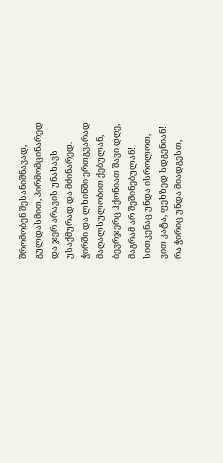შრომობენ შესანიშნავად,
გულდასმით, პირმომცინარედ
და ჯერ არავის უნახავს
უსაქმურად და მძინარედ.
ჭირში და ლხინში ერთგვარად
მაღალსულობით ქებულან,
ბევრჯერც ჰქონიათ შავი დღე,
მაგრამ არ შეშინებულან!
სითკენაც უნდა ისროლოთ,
ვით კატა, ფეხზედ სდგენიან!
რა ჭირიც უნდა მიადგესთ,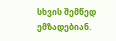სხვის შემწედ ემზადებიან.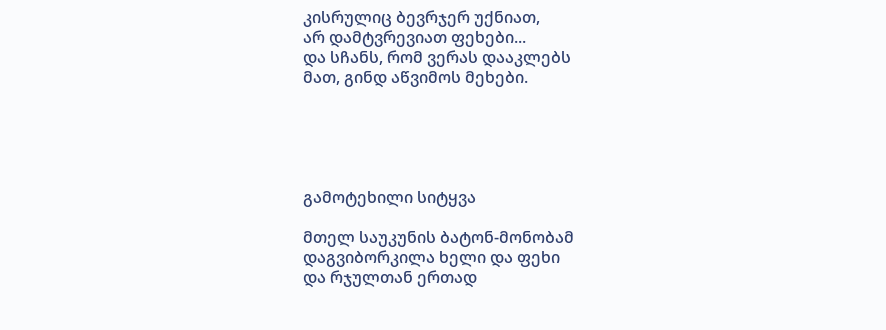კისრულიც ბევრჯერ უქნიათ,
არ დამტვრევიათ ფეხები...
და სჩანს, რომ ვერას დააკლებს
მათ, გინდ აწვიმოს მეხები.





გამოტეხილი სიტყვა

მთელ საუკუნის ბატონ-მონობამ
დაგვიბორკილა ხელი და ფეხი
და რჯულთან ერთად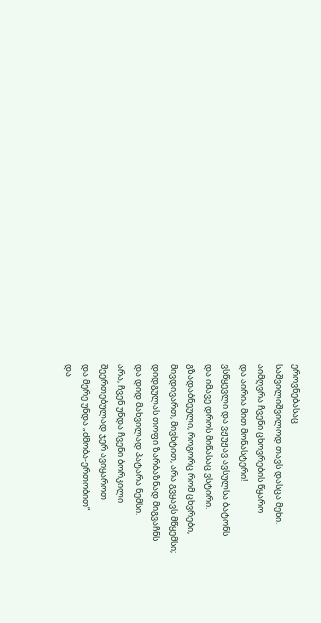ეროვნებასაც
საშვილიშვილოდ თავს დასცა მეხი.
აიმღვრა ჩვენი ცხოვრების წყარო
და აირია მით მონასტერი!
ვსწყევლი და ვჟუჟავ ავსულსა ბატონს
და იმავე დროს მიწასაც ვსტირი.
გზადაბნეული, როგორც რომ ცხვრები,
მივდივართ, მივხტით, არა გვყავს მწყემსი;
დიდგულას თოფი ზარბაზნად მიგვაჩნს
და დიდ მახვილად პატარა ნემსი.
არა, ჩვენ უნდა ჩვენი ბორკილი
შეერთებულად ჯერ ავიყაროთ
და მერე უნდა „ძმობა-ერთობით“
და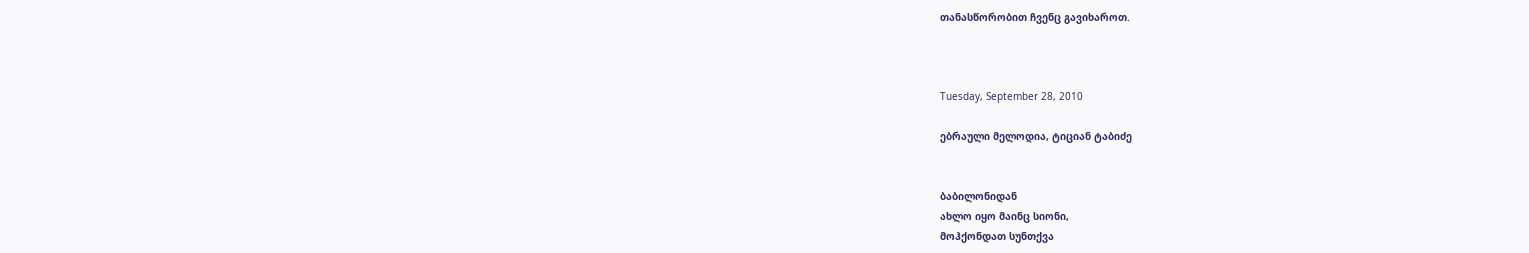თანასწორობით ჩვენც გავიხაროთ.



Tuesday, September 28, 2010

ებრაული მელოდია, ტიციან ტაბიძე


ბაბილონიდან
ახლო იყო მაინც სიონი,
მოჰქონდათ სუნთქვა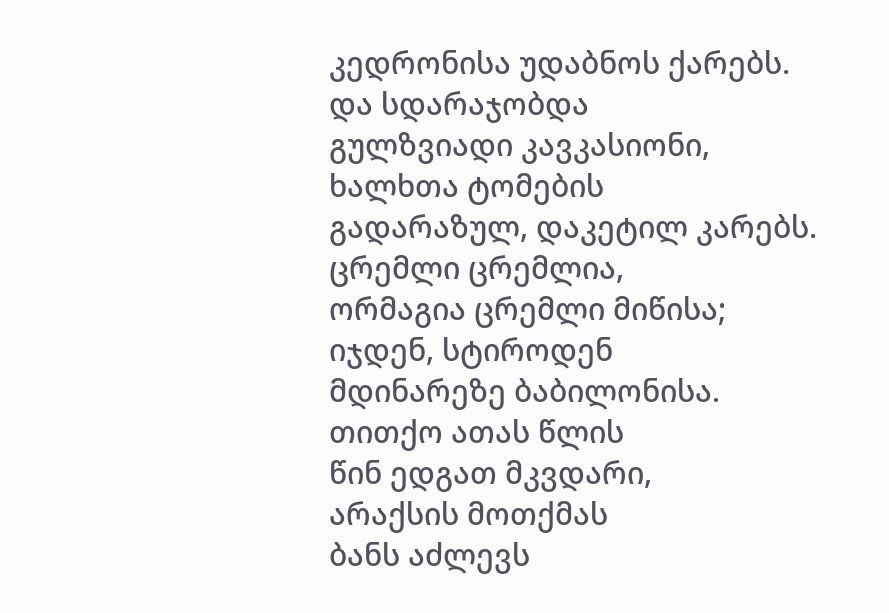კედრონისა უდაბნოს ქარებს.
და სდარაჯობდა
გულზვიადი კავკასიონი,
ხალხთა ტომების
გადარაზულ, დაკეტილ კარებს.
ცრემლი ცრემლია,
ორმაგია ცრემლი მიწისა;
იჯდენ, სტიროდენ
მდინარეზე ბაბილონისა.
თითქო ათას წლის
წინ ედგათ მკვდარი,
არაქსის მოთქმას
ბანს აძლევს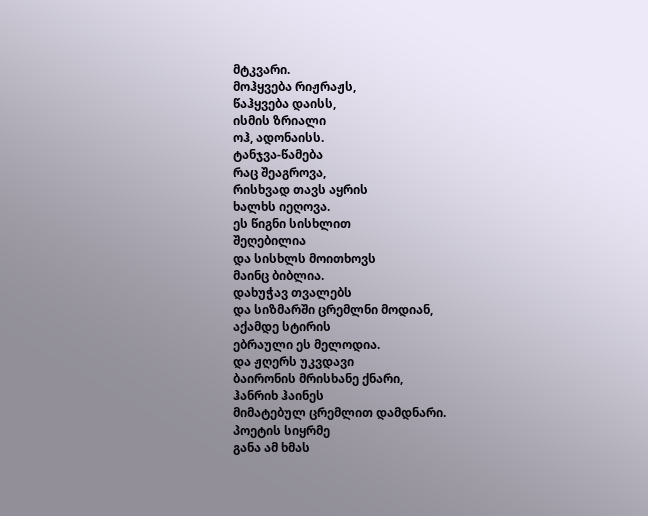მტკვარი.
მოჰყვება რიჟრაჟს,
წაჰყვება დაისს,
ისმის ზრიალი
ოჰ, ადონაისს.
ტანჯვა-წამება
რაც შეაგროვა,
რისხვად თავს აყრის
ხალხს იეღოვა.
ეს წიგნი სისხლით
შეღებილია
და სისხლს მოითხოვს
მაინც ბიბლია.
დახუჭავ თვალებს
და სიზმარში ცრემლნი მოდიან,
აქამდე სტირის
ებრაული ეს მელოდია.
და ჟღერს უკვდავი
ბაირონის მრისხანე ქნარი,
ჰანრიხ ჰაინეს
მიმატებულ ცრემლით დამდნარი.
პოეტის სიყრმე
განა ამ ხმას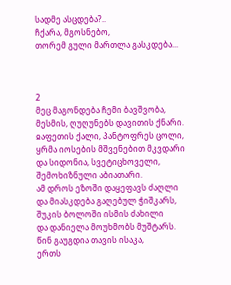სადმე ასცდება?..
ჩქარა, მგოსნებო,
თორემ გული მართლა გასკდება...



2
მეც მაგონდება ჩემი ბავშვობა,
მესმის, ღუღუნებს დავითის ქნარი.
ჲაფეთის ქალი, პანტოფრეს ცოლი,
ყრმა იოსების მშვენებით მკვდარი
და სიდონია, სვეტიცხოველი,
შემოხიზნული აბიათარი.
ამ დროს ეზოში დაყეფავს ძაღლი
და მიასკდება გაღებულ ჭიშკარს,
შუკის ბოლოში ისმის ძახილი
და დანიელა მოუხმობს მუშტარს.
წინ გაუგდია თავის ისაკა,
ერთს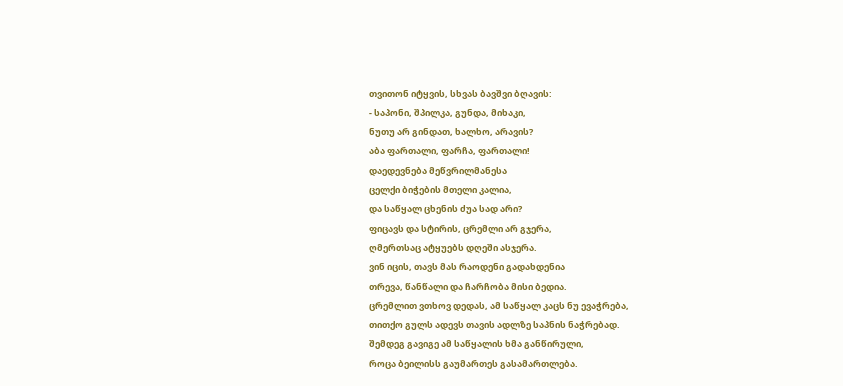თვითონ იტყვის, სხვას ბავშვი ბღავის:
- საპონი, შპილკა, გუნდა, მიხაკი,
ნუთუ არ გინდათ, ხალხო, არავის?
აბა ფართალი, ფარჩა, ფართალი!
დაედევნება მეწვრილმანესა
ცელქი ბიჭების მთელი კალია,
და საწყალ ცხენის ძუა სად არი?
ფიცავს და სტირის, ცრემლი არ გჯერა,
ღმერთსაც ატყუებს დღეში ასჯერა.
ვინ იცის, თავს მას რაოდენი გადახდენია
თრევა, წანწალი და ჩარჩობა მისი ბედია.
ცრემლით ვთხოვ დედას, ამ საწყალ კაცს ნუ ევაჭრება,
თითქო გულს ადევს თავის ადლზე საპნის ნაჭრებად.
შემდეგ გავიგე ამ საწყალის ხმა განწირული,
როცა ბეილისს გაუმართეს გასამართლება.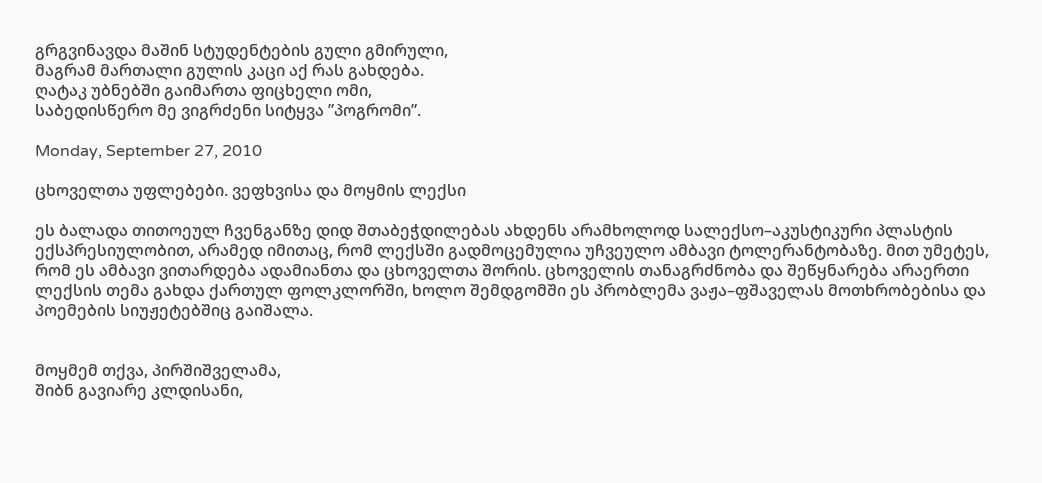გრგვინავდა მაშინ სტუდენტების გული გმირული,
მაგრამ მართალი გულის კაცი აქ რას გახდება.
ღატაკ უბნებში გაიმართა ფიცხელი ომი,
საბედისწერო მე ვიგრძენი სიტყვა ”პოგრომი”.

Monday, September 27, 2010

ცხოველთა უფლებები. ვეფხვისა და მოყმის ლექსი

ეს ბალადა თითოეულ ჩვენგანზე დიდ შთაბეჭდილებას ახდენს არამხოლოდ სალექსო–აკუსტიკური პლასტის ექსპრესიულობით, არამედ იმითაც, რომ ლექსში გადმოცემულია უჩვეულო ამბავი ტოლერანტობაზე. მით უმეტეს, რომ ეს ამბავი ვითარდება ადამიანთა და ცხოველთა შორის. ცხოველის თანაგრძნობა და შეწყნარება არაერთი ლექსის თემა გახდა ქართულ ფოლკლორში, ხოლო შემდგომში ეს პრობლემა ვაჟა–ფშაველას მოთხრობებისა და პოემების სიუჟეტებშიც გაიშალა.


მოყმემ თქვა, პირშიშველამა,
შიბნ გავიარე კლდისანი,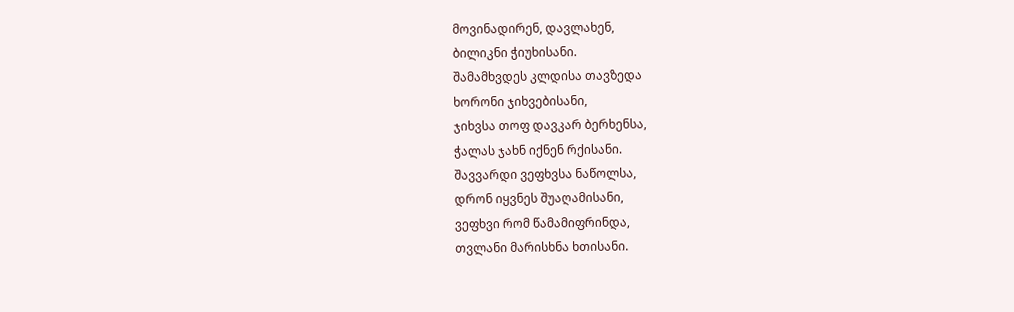მოვინადირენ, დავლახენ,
ბილიკნი ჭიუხისანი.
შამამხვდეს კლდისა თავზედა
ხორონი ჯიხვებისანი,
ჯიხვსა თოფ დავკარ ბერხენსა,
ჭალას ჯახნ იქნენ რქისანი.
შავვარდი ვეფხვსა ნაწოლსა,
დრონ იყვნეს შუაღამისანი,
ვეფხვი რომ წამამიფრინდა,
თვლანი მარისხნა ხთისანი.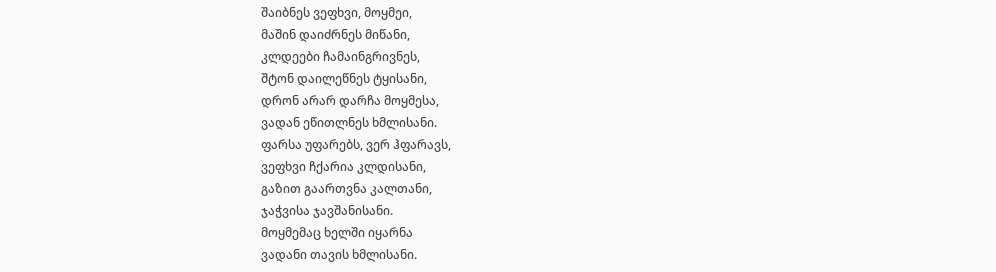შაიბნეს ვეფხვი, მოყმეი,
მაშინ დაიძრნეს მიწანი,
კლდეები ჩამაინგრივნეს,
შტონ დაილეწნეს ტყისანი,
დრონ არარ დარჩა მოყმესა,
ვადან ეწითლნეს ხმლისანი.
ფარსა უფარებს, ვერ ჰფარავს,
ვეფხვი ჩქარია კლდისანი,
გაზით გაართვნა კალთანი,
ჯაჭვისა ჯავშანისანი.
მოყმემაც ხელში იყარნა
ვადანი თავის ხმლისანი.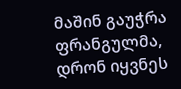მაშინ გაუჭრა ფრანგულმა,
დრონ იყვნეს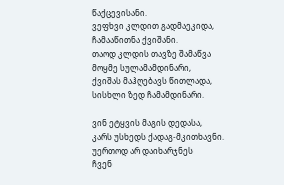წაქცევისანი.
ვეფხვი კლდით გადმაეკიდა,
ჩამააწითნა ქვიშანი.
თაოდ კლდის თავზე შამაწვა
მოყმე სულამამდინარი,
ქვიშას მაჰღებავს წითლადა,
სისხლი ზედ ჩამამდინარი.

ვინ ეტყვის მაგის დედასა,
კარს უსხედს ქადაგ-მკითხავნი.
უერთოდ არ დაიხარჯნეს
ჩვენ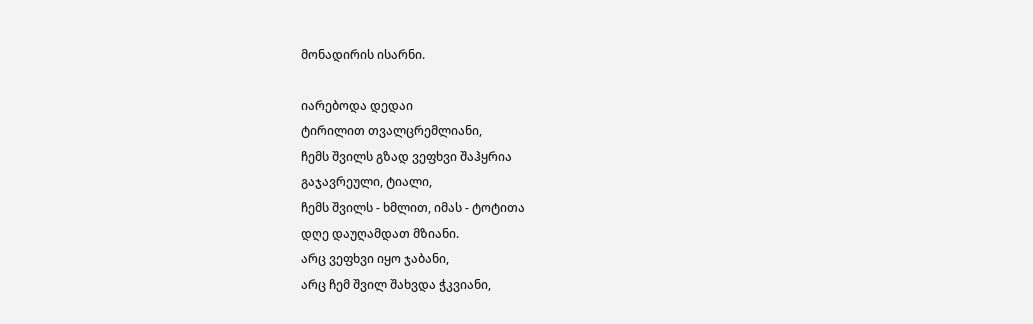მონადირის ისარნი.

იარებოდა დედაი
ტირილით თვალცრემლიანი,
ჩემს შვილს გზად ვეფხვი შაჰყრია
გაჯავრეული, ტიალი,
ჩემს შვილს - ხმლით, იმას - ტოტითა
დღე დაუღამდათ მზიანი.
არც ვეფხვი იყო ჯაბანი,
არც ჩემ შვილ შახვდა ჭკვიანი,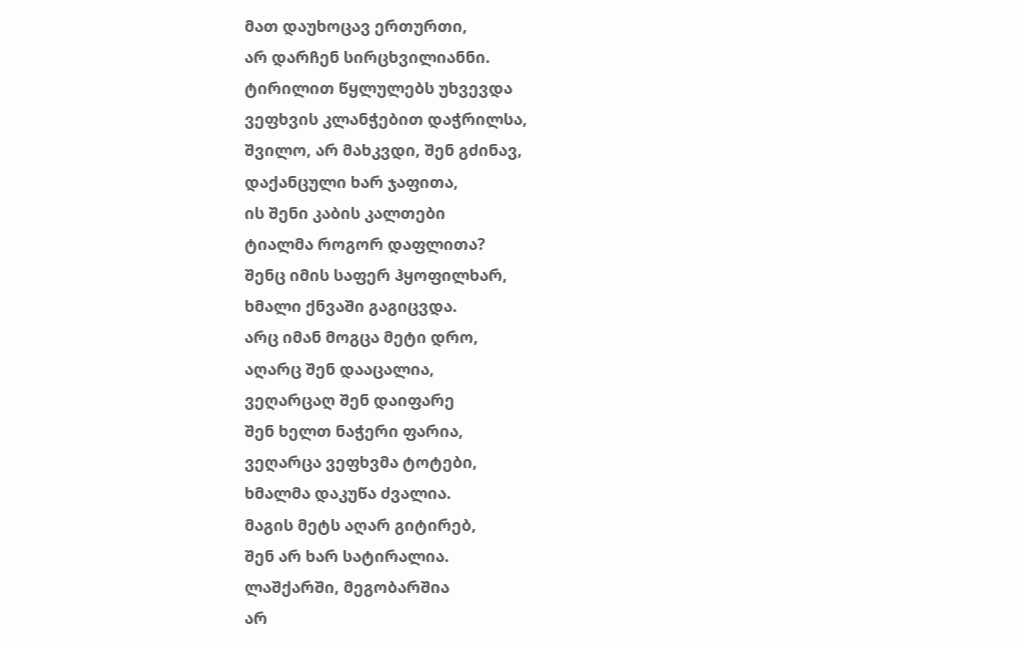მათ დაუხოცავ ერთურთი,
არ დარჩენ სირცხვილიანნი.
ტირილით წყლულებს უხვევდა
ვეფხვის კლანჭებით დაჭრილსა,
შვილო, არ მახკვდი, შენ გძინავ,
დაქანცული ხარ ჯაფითა,
ის შენი კაბის კალთები
ტიალმა როგორ დაფლითა?
შენც იმის საფერ ჰყოფილხარ,
ხმალი ქნვაში გაგიცვდა.
არც იმან მოგცა მეტი დრო,
აღარც შენ დააცალია,
ვეღარცაღ შენ დაიფარე
შენ ხელთ ნაჭერი ფარია,
ვეღარცა ვეფხვმა ტოტები,
ხმალმა დაკუწა ძვალია.
მაგის მეტს აღარ გიტირებ,
შენ არ ხარ სატირალია.
ლაშქარში, მეგობარშია
არ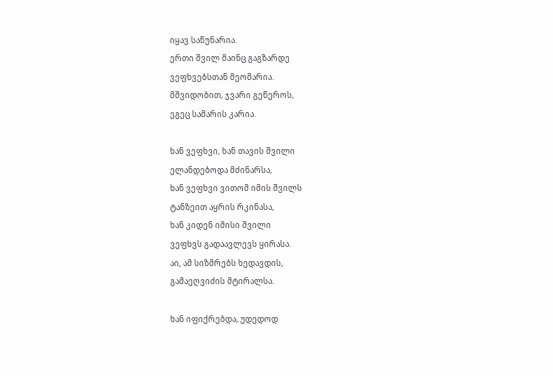იყავ საწუნარია.
ერთი შვილ მაინც გაგზარდე
ვეფხვებსთან მეომარია.
მშვიდობით, ჯვარი გეწეროს,
ეგეც სამარის კარია.

ხან ვეფხვი, ხან თავის შვილი
ელანდებოდა მძინარსა,
ხან ვეფხვი ვითომ იმის შვილს
ტანზეით აყრის რკინასა,
ხან კიდენ იმისი შვილი
ვეფხვს გადაავლევს ყირასა.
აი, ამ სიზმრებს ხედავდის,
გამაეღვიძის მტირალსა.

ხან იფიქრებდა, უდედოდ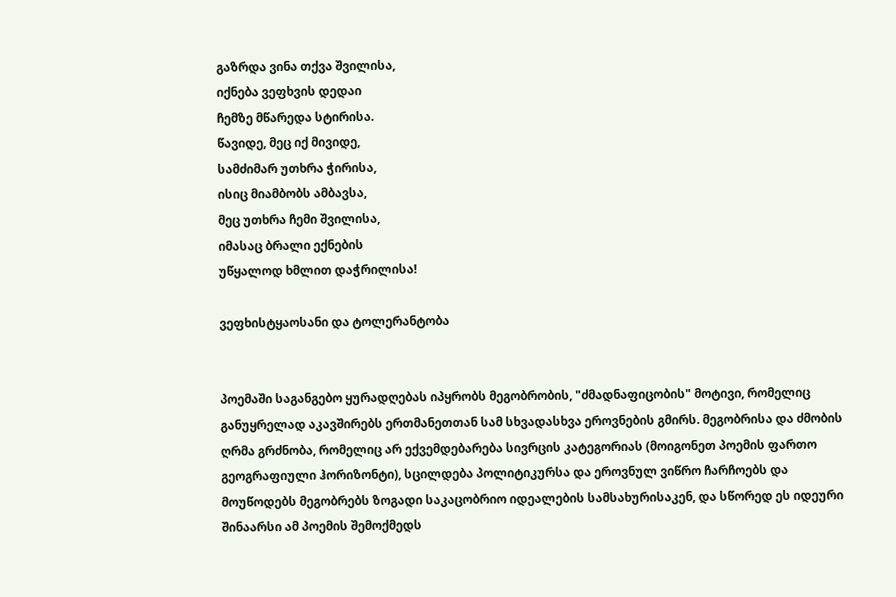გაზრდა ვინა თქვა შვილისა,
იქნება ვეფხვის დედაი
ჩემზე მწარედა სტირისა.
წავიდე, მეც იქ მივიდე,
სამძიმარ უთხრა ჭირისა,
ისიც მიამბობს ამბავსა,
მეც უთხრა ჩემი შვილისა,
იმასაც ბრალი ექნების
უწყალოდ ხმლით დაჭრილისა!

ვეფხისტყაოსანი და ტოლერანტობა


პოემაში საგანგებო ყურადღებას იპყრობს მეგობრობის, "ძმადნაფიცობის" მოტივი, რომელიც განუყრელად აკავშირებს ერთმანეთთან სამ სხვადასხვა ეროვნების გმირს. მეგობრისა და ძმობის ღრმა გრძნობა, რომელიც არ ექვემდებარება სივრცის კატეგორიას (მოიგონეთ პოემის ფართო გეოგრაფიული ჰორიზონტი), სცილდება პოლიტიკურსა და ეროვნულ ვიწრო ჩარჩოებს და მოუწოდებს მეგობრებს ზოგადი საკაცობრიო იდეალების სამსახურისაკენ, და სწორედ ეს იდეური შინაარსი ამ პოემის შემოქმედს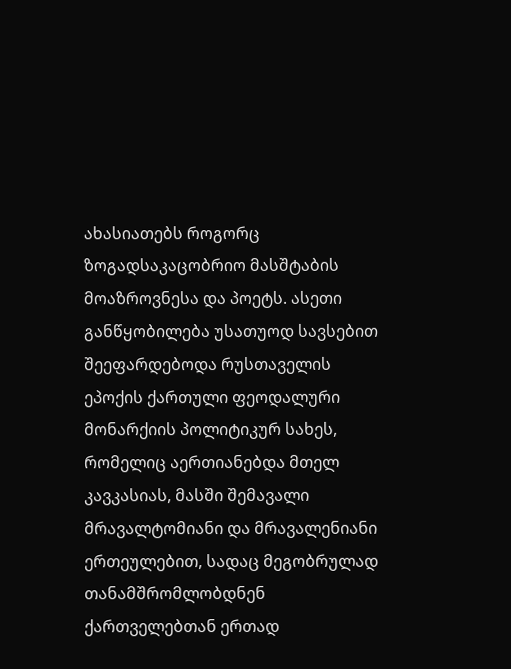ახასიათებს როგორც ზოგადსაკაცობრიო მასშტაბის მოაზროვნესა და პოეტს. ასეთი განწყობილება უსათუოდ სავსებით შეეფარდებოდა რუსთაველის ეპოქის ქართული ფეოდალური მონარქიის პოლიტიკურ სახეს, რომელიც აერთიანებდა მთელ კავკასიას, მასში შემავალი მრავალტომიანი და მრავალენიანი ერთეულებით, სადაც მეგობრულად თანამშრომლობდნენ ქართველებთან ერთად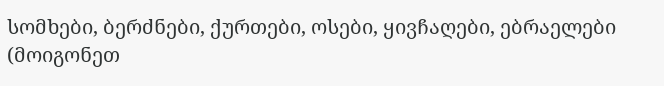სომხები, ბერძნები, ქურთები, ოსები, ყივჩაღები, ებრაელები (მოიგონეთ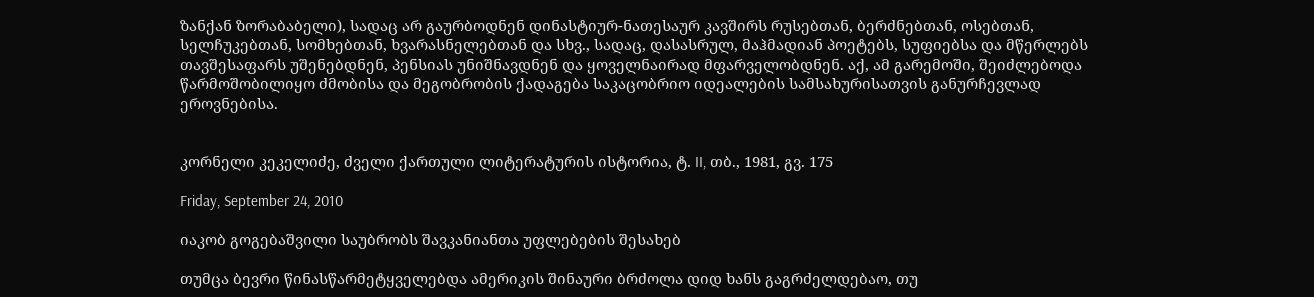ზანქან ზორაბაბელი), სადაც არ გაურბოდნენ დინასტიურ-ნათესაურ კავშირს რუსებთან, ბერძნებთან, ოსებთან, სელჩუკებთან, სომხებთან, ხვარასნელებთან და სხვ., სადაც, დასასრულ, მაჰმადიან პოეტებს, სუფიებსა და მწერლებს თავშესაფარს უშენებდნენ, პენსიას უნიშნავდნენ და ყოველნაირად მფარველობდნენ. აქ, ამ გარემოში, შეიძლებოდა წარმოშობილიყო ძმობისა და მეგობრობის ქადაგება საკაცობრიო იდეალების სამსახურისათვის განურჩევლად ეროვნებისა.


კორნელი კეკელიძე, ძველი ქართული ლიტერატურის ისტორია, ტ. II, თბ., 1981, გვ. 175

Friday, September 24, 2010

იაკობ გოგებაშვილი საუბრობს შავკანიანთა უფლებების შესახებ

თუმცა ბევრი წინასწარმეტყველებდა ამერიკის შინაური ბრძოლა დიდ ხანს გაგრძელდებაო, თუ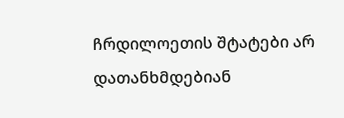ჩრდილოეთის შტატები არ დათანხმდებიან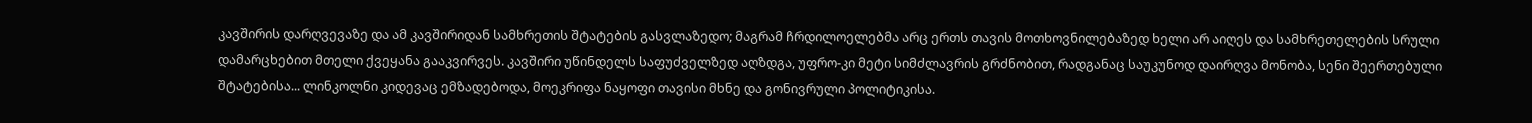კავშირის დარღვევაზე და ამ კავშირიდან სამხრეთის შტატების გასვლაზედო; მაგრამ ჩრდილოელებმა არც ერთს თავის მოთხოვნილებაზედ ხელი არ აიღეს და სამხრეთელების სრული დამარცხებით მთელი ქვეყანა გააკვირვეს. კავშირი უწინდელს საფუძველზედ აღზდგა, უფრო-კი მეტი სიმძლავრის გრძნობით, რადგანაც საუკუნოდ დაირღვა მონობა, სენი შეერთებული შტატებისა... ლინკოლნი კიდევაც ემზადებოდა, მოეკრიფა ნაყოფი თავისი მხნე და გონივრული პოლიტიკისა.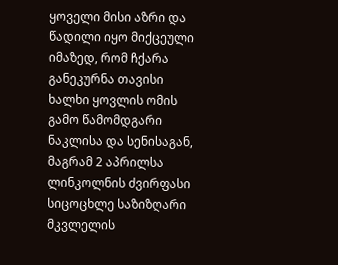ყოველი მისი აზრი და წადილი იყო მიქცეული იმაზედ, რომ ჩქარა განეკურნა თავისი ხალხი ყოვლის ომის გამო წამომდგარი ნაკლისა და სენისაგან, მაგრამ 2 აპრილსა ლინკოლნის ძვირფასი სიცოცხლე საზიზღარი მკვლელის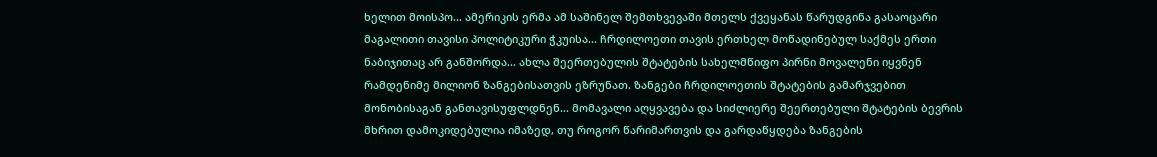ხელით მოისპო... ამერიკის ერმა ამ საშინელ შემთხვევაში მთელს ქვეყანას წარუდგინა გასაოცარი მაგალითი თავისი პოლიტიკური ჭკუისა... ჩრდილოეთი თავის ერთხელ მოწადინებულ საქმეს ერთი ნაბიჯითაც არ განშორდა... ახლა შეერთებულის შტატების სახელმწიფო პირნი მოვალენი იყვნენ რამდენიმე მილიონ ზანგებისათვის ეზრუნათ. ზანგები ჩრდილოეთის შტატების გამარჯვებით მონობისაგან განთავისუფლდნენ... მომავალი აღყვავება და სიძლიერე შეერთებული შტატების ბევრის მხრით დამოკიდებულია იმაზედ, თუ როგორ წარიმართვის და გარდაწყდება ზანგების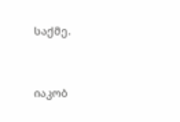საქმე.


იაკობ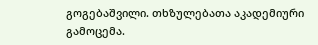გოგებაშვილი. თხზულებათა აკადემიური გამოცემა.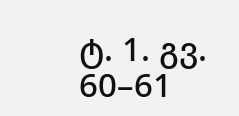ტ. 1. გვ. 60–61